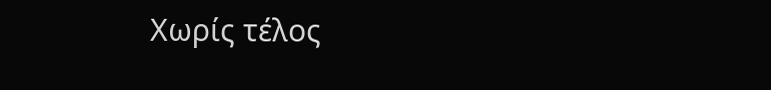Χωρίς τέλος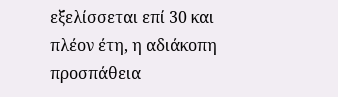εξελίσσεται επί 30 και πλέον έτη, η αδιάκοπη προσπάθεια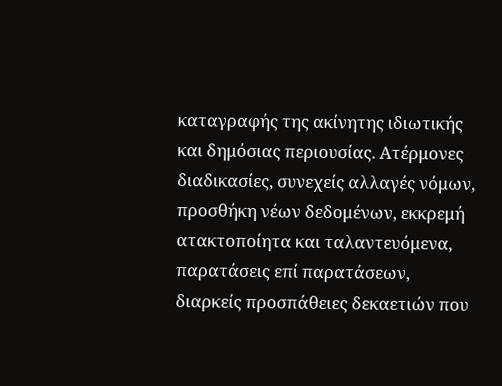καταγραφής της ακίνητης ιδιωτικής και δημόσιας περιουσίας. Ατέρμονες διαδικασίες, συνεχείς αλλαγές νόμων, προσθήκη νέων δεδομένων, εκκρεμή ατακτοποίητα και ταλαντευόμενα, παρατάσεις επί παρατάσεων, διαρκείς προσπάθειες δεκαετιών που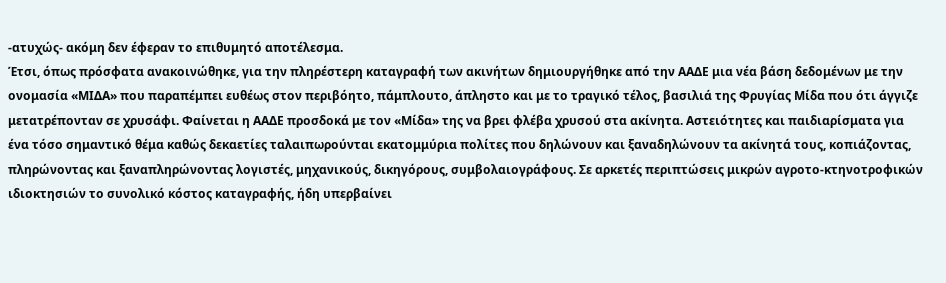-ατυχώς- ακόμη δεν έφεραν το επιθυμητό αποτέλεσμα.
Έτσι, όπως πρόσφατα ανακοινώθηκε, για την πληρέστερη καταγραφή των ακινήτων δημιουργήθηκε από την ΑΑΔΕ μια νέα βάση δεδομένων με την ονομασία «ΜΙΔΑ» που παραπέμπει ευθέως στον περιβόητο, πάμπλουτο, άπληστο και με το τραγικό τέλος, βασιλιά της Φρυγίας Μίδα που ότι άγγιζε μετατρέπονταν σε χρυσάφι. Φαίνεται η ΑΑΔΕ προσδοκά με τον «Μίδα» της να βρει φλέβα χρυσού στα ακίνητα. Αστειότητες και παιδιαρίσματα για ένα τόσο σημαντικό θέμα καθώς δεκαετίες ταλαιπωρούνται εκατομμύρια πολίτες που δηλώνουν και ξαναδηλώνουν τα ακίνητά τους, κοπιάζοντας, πληρώνοντας και ξαναπληρώνοντας λογιστές, μηχανικούς, δικηγόρους, συμβολαιογράφους. Σε αρκετές περιπτώσεις μικρών αγροτο-κτηνοτροφικών ιδιοκτησιών το συνολικό κόστος καταγραφής, ήδη υπερβαίνει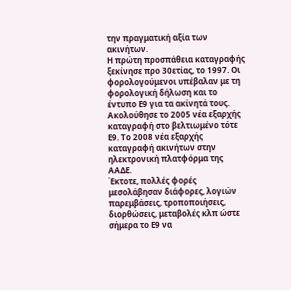την πραγματική αξία των ακινήτων.
Η πρώτη προσπάθεια καταγραφής ξεκίνησε προ 30ετίας, το 1997. Οι φορολογούμενοι υπέβαλαν με τη φορολογική δήλωση και το έντυπο Ε9 για τα ακίνητά τους. Ακολούθησε το 2005 νέα εξαρχής καταγραφή στο βελτιωμένο τότε Ε9. Το 2008 νέα εξαρχής καταγραφή ακινήτων στην ηλεκτρονική πλατφόρμα της ΑΑΔΕ.
Έκτοτε, πολλές φορές μεσολάβησαν διάφορες, λογιών παρεμβάσεις, τροποποιήσεις, διορθώσεις, μεταβολές κλπ ώστε σήμερα το Ε9 να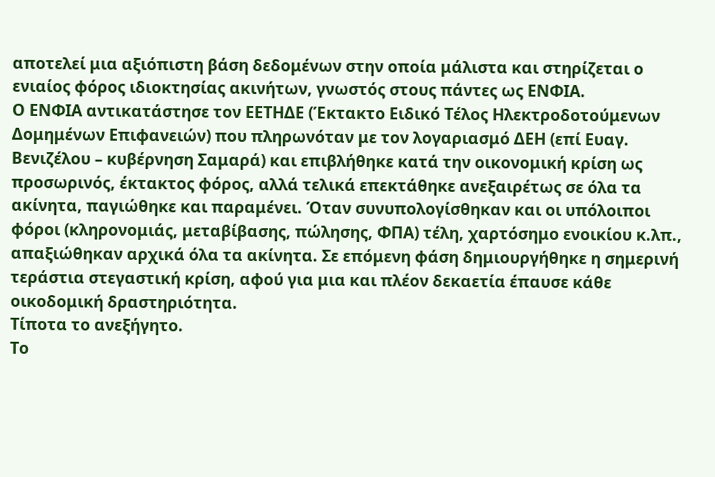αποτελεί μια αξιόπιστη βάση δεδομένων στην οποία μάλιστα και στηρίζεται ο ενιαίος φόρος ιδιοκτησίας ακινήτων, γνωστός στους πάντες ως ΕΝΦΙΑ.
Ο ΕΝΦΙΑ αντικατάστησε τον ΕΕΤΗΔΕ (Έκτακτο Ειδικό Τέλος Ηλεκτροδοτούμενων Δομημένων Επιφανειών) που πληρωνόταν με τον λογαριασμό ΔΕΗ (επί Ευαγ. Βενιζέλου – κυβέρνηση Σαμαρά) και επιβλήθηκε κατά την οικονομική κρίση ως προσωρινός, έκτακτος φόρος, αλλά τελικά επεκτάθηκε ανεξαιρέτως σε όλα τα ακίνητα, παγιώθηκε και παραμένει. Όταν συνυπολογίσθηκαν και οι υπόλοιποι φόροι (κληρονομιάς, μεταβίβασης, πώλησης, ΦΠΑ) τέλη, χαρτόσημο ενοικίου κ.λπ., απαξιώθηκαν αρχικά όλα τα ακίνητα. Σε επόμενη φάση δημιουργήθηκε η σημερινή τεράστια στεγαστική κρίση, αφού για μια και πλέον δεκαετία έπαυσε κάθε οικοδομική δραστηριότητα.
Τίποτα το ανεξήγητο.
Το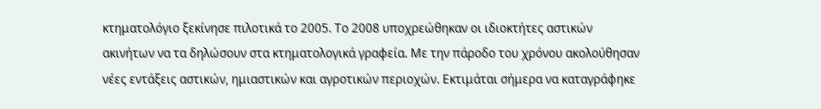κτηματολόγιο ξεκίνησε πιλοτικά το 2005. Το 2008 υποχρεώθηκαν οι ιδιοκτήτες αστικών ακινήτων να τα δηλώσουν στα κτηματολογικά γραφεία. Με την πάροδο του χρόνου ακολούθησαν νέες εντάξεις αστικών, ημιαστικών και αγροτικών περιοχών. Εκτιμάται σήμερα να καταγράφηκε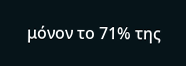μόνον το 71% της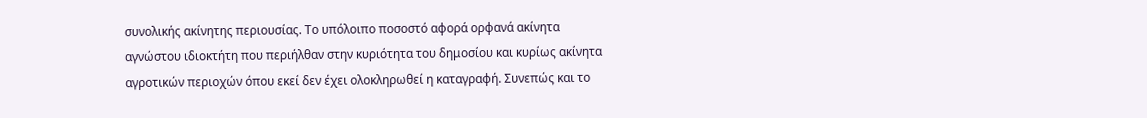συνολικής ακίνητης περιουσίας. Το υπόλοιπο ποσοστό αφορά ορφανά ακίνητα αγνώστου ιδιοκτήτη που περιήλθαν στην κυριότητα του δημοσίου και κυρίως ακίνητα αγροτικών περιοχών όπου εκεί δεν έχει ολοκληρωθεί η καταγραφή. Συνεπώς και το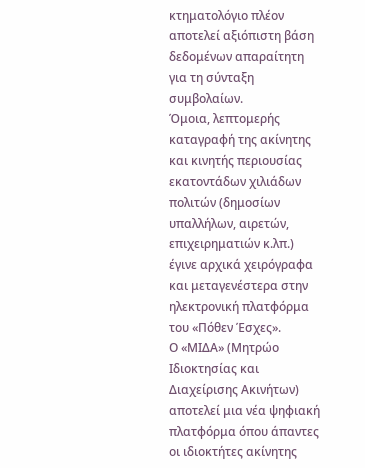κτηματολόγιο πλέον αποτελεί αξιόπιστη βάση δεδομένων απαραίτητη για τη σύνταξη συμβολαίων.
Όμοια, λεπτομερής καταγραφή της ακίνητης και κινητής περιουσίας εκατοντάδων χιλιάδων πολιτών (δημοσίων υπαλλήλων, αιρετών, επιχειρηματιών κ.λπ.) έγινε αρχικά χειρόγραφα και μεταγενέστερα στην ηλεκτρονική πλατφόρμα του «Πόθεν Έσχες».
Ο «ΜΙΔΑ» (Μητρώο Ιδιοκτησίας και Διαχείρισης Ακινήτων) αποτελεί μια νέα ψηφιακή πλατφόρμα όπου άπαντες οι ιδιοκτήτες ακίνητης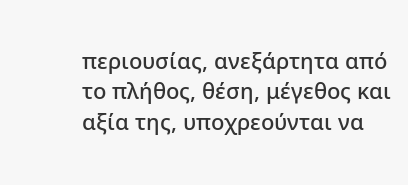περιουσίας, ανεξάρτητα από το πλήθος, θέση, μέγεθος και αξία της, υποχρεούνται να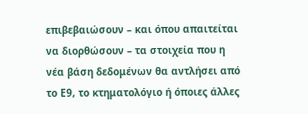επιβεβαιώσουν – και όπου απαιτείται να διορθώσουν – τα στοιχεία που η νέα βάση δεδομένων θα αντλήσει από το Ε9, το κτηματολόγιο ή όποιες άλλες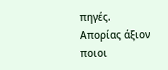πηγές.
Απορίας άξιον ποιοι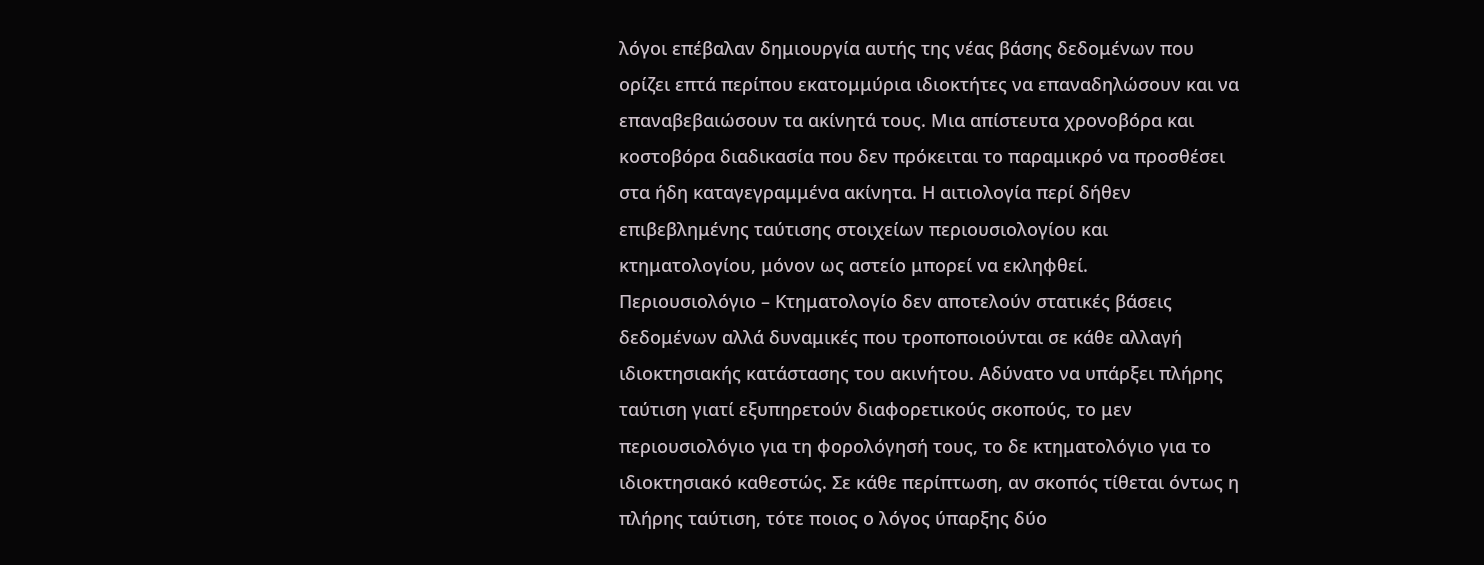λόγοι επέβαλαν δημιουργία αυτής της νέας βάσης δεδομένων που ορίζει επτά περίπου εκατομμύρια ιδιοκτήτες να επαναδηλώσουν και να επαναβεβαιώσουν τα ακίνητά τους. Μια απίστευτα χρονοβόρα και κοστοβόρα διαδικασία που δεν πρόκειται το παραμικρό να προσθέσει στα ήδη καταγεγραμμένα ακίνητα. Η αιτιολογία περί δήθεν επιβεβλημένης ταύτισης στοιχείων περιουσιολογίου και κτηματολογίου, μόνον ως αστείο μπορεί να εκληφθεί.
Περιουσιολόγιο – Κτηματολογίο δεν αποτελούν στατικές βάσεις δεδομένων αλλά δυναμικές που τροποποιούνται σε κάθε αλλαγή ιδιοκτησιακής κατάστασης του ακινήτου. Αδύνατο να υπάρξει πλήρης ταύτιση γιατί εξυπηρετούν διαφορετικούς σκοπούς, το μεν περιουσιολόγιο για τη φορολόγησή τους, το δε κτηματολόγιο για το ιδιοκτησιακό καθεστώς. Σε κάθε περίπτωση, αν σκοπός τίθεται όντως η πλήρης ταύτιση, τότε ποιος ο λόγος ύπαρξης δύο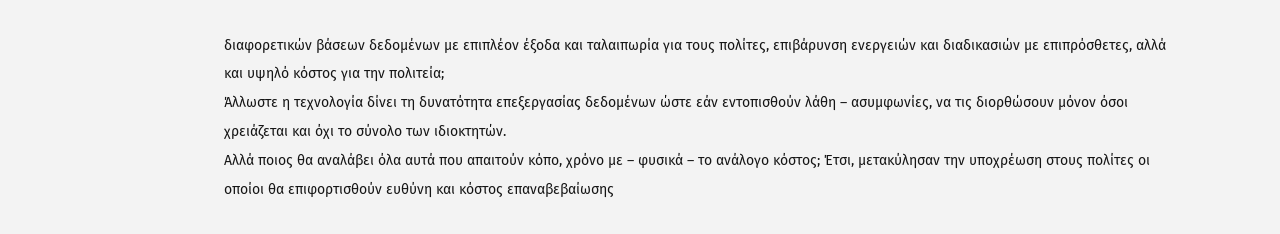διαφορετικών βάσεων δεδομένων με επιπλέον έξοδα και ταλαιπωρία για τους πολίτες, επιβάρυνση ενεργειών και διαδικασιών με επιπρόσθετες, αλλά και υψηλό κόστος για την πολιτεία;
Άλλωστε η τεχνολογία δίνει τη δυνατότητα επεξεργασίας δεδομένων ώστε εάν εντοπισθούν λάθη – ασυμφωνίες, να τις διορθώσουν μόνον όσοι χρειάζεται και όχι το σύνολο των ιδιοκτητών.
Αλλά ποιος θα αναλάβει όλα αυτά που απαιτούν κόπο, χρόνο με – φυσικά – το ανάλογο κόστος; Έτσι, μετακύλησαν την υποχρέωση στους πολίτες οι οποίοι θα επιφορτισθούν ευθύνη και κόστος επαναβεβαίωσης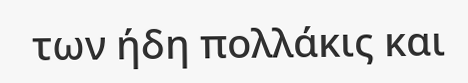των ήδη πολλάκις και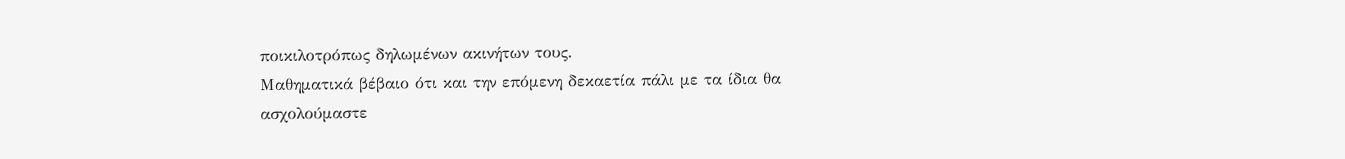ποικιλοτρόπως δηλωμένων ακινήτων τους.
Μαθηματικά βέβαιο ότι και την επόμενη δεκαετία πάλι με τα ίδια θα ασχολούμαστε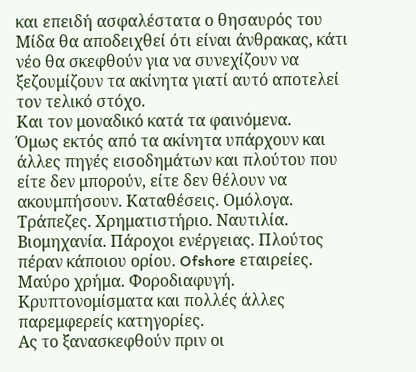και επειδή ασφαλέστατα ο θησαυρός του Μίδα θα αποδειχθεί ότι είναι άνθρακας, κάτι νέο θα σκεφθούν για να συνεχίζουν να ξεζουμίζουν τα ακίνητα γιατί αυτό αποτελεί τον τελικό στόχο.
Και τον μοναδικό κατά τα φαινόμενα.
Όμως εκτός από τα ακίνητα υπάρχουν και άλλες πηγές εισοδημάτων και πλούτου που είτε δεν μπορούν, είτε δεν θέλουν να ακουμπήσουν. Καταθέσεις. Ομόλογα. Τράπεζες. Χρηματιστήριο. Ναυτιλία. Βιομηχανία. Πάροχοι ενέργειας. Πλούτος πέραν κάποιου ορίου. Ofshore εταιρείες. Μαύρο χρήμα. Φοροδιαφυγή. Κρυπτονομίσματα και πολλές άλλες παρεμφερείς κατηγορίες.
Ας το ξανασκεφθούν πριν οι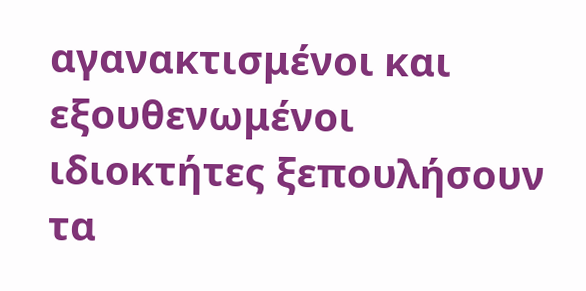αγανακτισμένοι και εξουθενωμένοι ιδιοκτήτες ξεπουλήσουν τα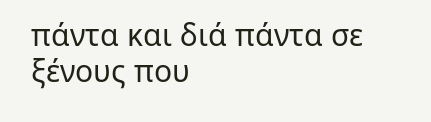πάντα και διά πάντα σε ξένους που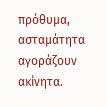πρόθυμα, ασταμάτητα αγοράζουν ακίνητα.